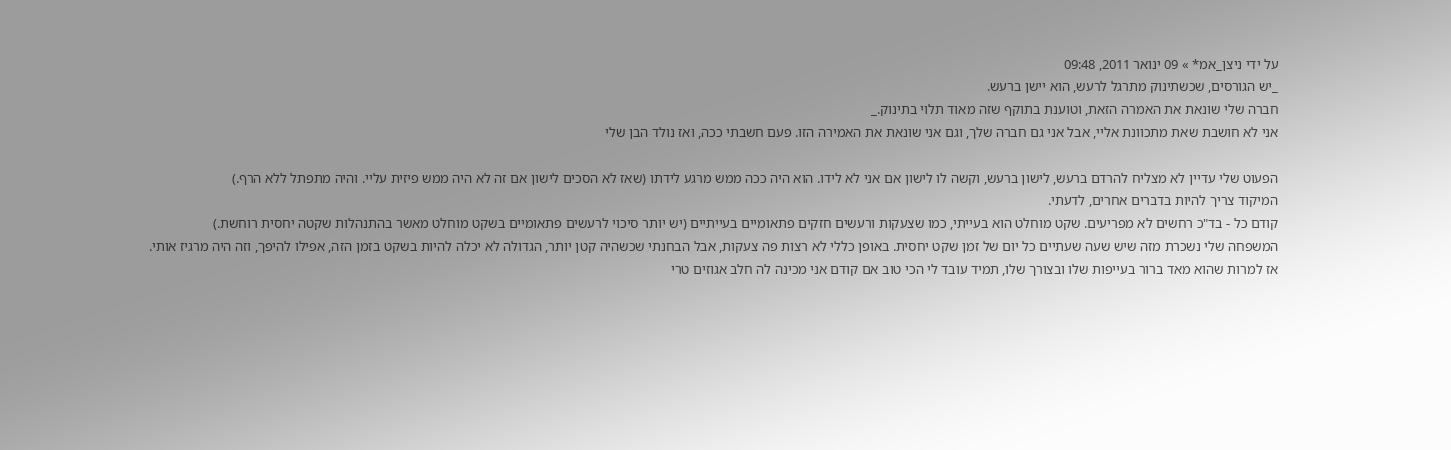על ידי ניצן_אמ* » 09 ינואר 2011, 09:48
_יש הגורסים, שכשתינוק מתרגל לרעש, הוא יישן ברעש.
חברה שלי שונאת את האמרה הזאת, וטוענת בתוקף שזה מאוד תלוי בתינוק._
אני לא חושבת שאת מתכוונת אליי, אבל אני גם חברה שלך, וגם אני שונאת את האמירה הזו. פעם חשבתי ככה, ואז נולד הבן שלי

הפעוט שלי עדיין לא מצליח להרדם ברעש, לישון ברעש, וקשה לו לישון אם אני לא לידו. הוא היה ככה ממש מרגע לידתו (שאז לא הסכים לישון אם זה לא היה ממש פיזית עליי. והיה מתפתל ללא הרף.)
המיקוד צריך להיות בדברים אחרים, לדעתי.
קודם כל - בד"כ רחשים לא מפריעים. שקט מוחלט הוא בעייתי, כמו שצעקות ורעשים חזקים פתאומיים בעייתיים (יש יותר סיכוי לרעשים פתאומיים בשקט מוחלט מאשר בהתנהלות שקטה יחסית רוחשת.)
המשפחה שלי נשכרת מזה שיש שעה שעתיים כל יום של זמן שקט יחסית. באופן כללי לא רצות פה צעקות, אבל הבחנתי שכשהיה קטן יותר, הגדולה לא יכלה להיות בשקט בזמן הזה, אפילו להיפך, וזה היה מרגיז אותי.
אז למרות שהוא מאד ברור בעייפות שלו ובצורך שלו, תמיד עובד לי הכי טוב אם קודם אני מכינה לה חלב אגוזים טרי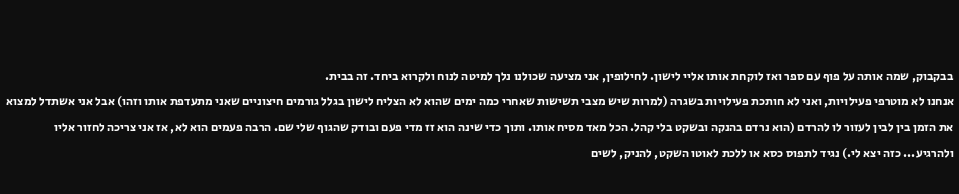בבקבוק, שמה אותה על פוף עם ספר ואז לוקחת אותו אליי לישון. לחילופין, אני מציעה שכולנו נלך למיטה לנוח ולקרוא ביחד. זה בבית.
אנחנו לא מוטרפי פעילויות, ואני לא חותכת פעילויות בשגרה (למרות שיש מצבי תשישות שאחרי כמה ימים שהוא לא הצליח לישון בגלל גורמים חיצוניים שאני מתעדפת אותו וזהו) אבל אני אשתדל למצוא את הזמן בין לבין לעזור לו להרדם (הוא נרדם בהנקה ובשקט בלי קהל. הכל מאד מסיח אותו. ותוך כדי שינה הוא זז מדי פעם ובודק שהגוף שלי שם. הרבה פעמים הוא לא, אז אני צריכה לחזור אליו ולהרגיע... כזה יצא לי.) נגיד לתפוס כסא או ללכת לאוטו השקט, להניק, לשים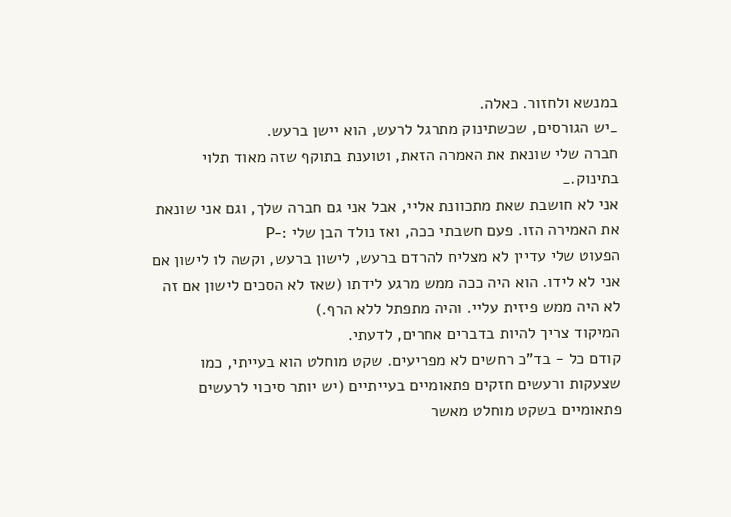במנשא ולחזור. כאלה.
_יש הגורסים, שכשתינוק מתרגל לרעש, הוא יישן ברעש.
חברה שלי שונאת את האמרה הזאת, וטוענת בתוקף שזה מאוד תלוי בתינוק._
אני לא חושבת שאת מתכוונת אליי, אבל אני גם חברה שלך, וגם אני שונאת את האמירה הזו. פעם חשבתי ככה, ואז נולד הבן שלי :-P
הפעוט שלי עדיין לא מצליח להרדם ברעש, לישון ברעש, וקשה לו לישון אם אני לא לידו. הוא היה ככה ממש מרגע לידתו (שאז לא הסכים לישון אם זה לא היה ממש פיזית עליי. והיה מתפתל ללא הרף.)
המיקוד צריך להיות בדברים אחרים, לדעתי.
קודם כל - בד"כ רחשים לא מפריעים. שקט מוחלט הוא בעייתי, כמו שצעקות ורעשים חזקים פתאומיים בעייתיים (יש יותר סיכוי לרעשים פתאומיים בשקט מוחלט מאשר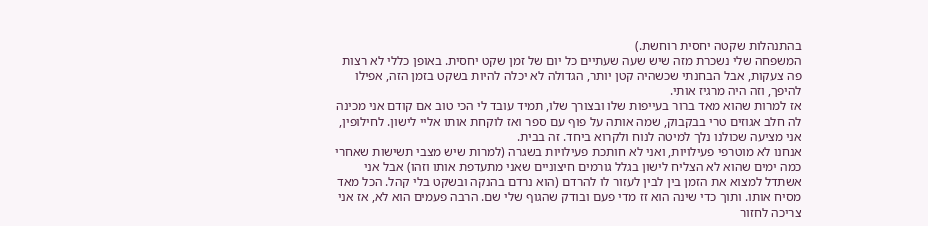בהתנהלות שקטה יחסית רוחשת.)
המשפחה שלי נשכרת מזה שיש שעה שעתיים כל יום של זמן שקט יחסית. באופן כללי לא רצות פה צעקות, אבל הבחנתי שכשהיה קטן יותר, הגדולה לא יכלה להיות בשקט בזמן הזה, אפילו להיפך, וזה היה מרגיז אותי.
אז למרות שהוא מאד ברור בעייפות שלו ובצורך שלו, תמיד עובד לי הכי טוב אם קודם אני מכינה לה חלב אגוזים טרי בבקבוק, שמה אותה על פוף עם ספר ואז לוקחת אותו אליי לישון. לחילופין, אני מציעה שכולנו נלך למיטה לנוח ולקרוא ביחד. זה בבית.
אנחנו לא מוטרפי פעילויות, ואני לא חותכת פעילויות בשגרה (למרות שיש מצבי תשישות שאחרי כמה ימים שהוא לא הצליח לישון בגלל גורמים חיצוניים שאני מתעדפת אותו וזהו) אבל אני אשתדל למצוא את הזמן בין לבין לעזור לו להרדם (הוא נרדם בהנקה ובשקט בלי קהל. הכל מאד מסיח אותו. ותוך כדי שינה הוא זז מדי פעם ובודק שהגוף שלי שם. הרבה פעמים הוא לא, אז אני צריכה לחזור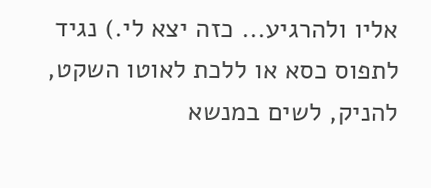אליו ולהרגיע... כזה יצא לי.) נגיד לתפוס כסא או ללכת לאוטו השקט, להניק, לשים במנשא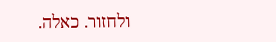ולחזור. כאלה.